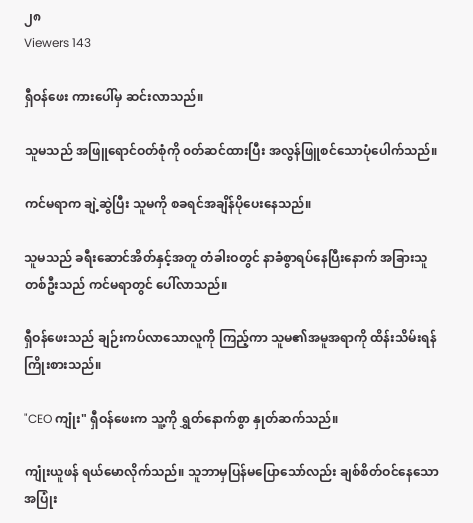၂၈
Viewers 143

ရှီဝန်ဖေး ကားပေါ်မှ ဆင်းလာသည်။

သူမသည် အဖြူရောင်ဝတ်စုံကို ၀တ်ဆင်ထားပြီး အလွန်ဖြူစင်သောပုံပေါက်သည်။

ကင်မရာက ချဲ့ဆွဲပြီး သူမကို စခရင်အချိန်ပိုပေးနေသည်။

သူမသည် ခရီးဆောင်အိတ်နှင့်အတူ တံခါးဝတွင် နာခံစွာရပ်နေပြီးနောက် အခြားသူတစ်ဦးသည် ကင်မရာတွင် ပေါ်လာသည်။

ရှီဝန်ဖေးသည် ချဉ်းကပ်လာသောလူကို ကြည့်ကာ သူမ၏အမူအရာကို ထိန်းသိမ်းရန် ကြိုးစားသည်။

"CEO ကျုံး" ရှီဝန်ဖေးက သူ့ကို ရွှတ်နောက်စွာ နှုတ်ဆက်သည်။

ကျုံးယူဖန် ရယ်မောလိုက်သည်။ သူဘာမှပြန်မပြောသော်လည်း ချစ်စိတ်ဝင်နေသောအပြုံး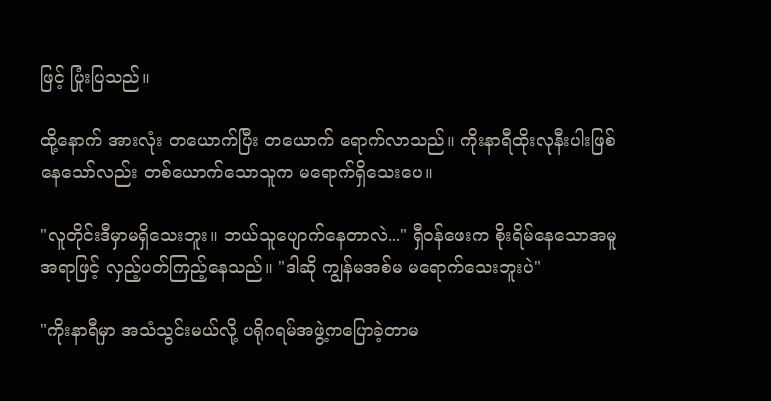ဖြင့် ပြုံးပြသည်။

ထို့နောက် အားလုံး တယောက်ပြီး တယောက် ရောက်လာသည်။ ကိုးနာရီထိုးလုနီးပါးဖြစ်နေသော်လည်း တစ်ယောက်သောသူက မရောက်ရှိသေးပေ။

"လူတိုင်းဒီမှာမရှိသေးဘူး။ ဘယ်သူပျောက်နေတာလဲ..." ရှီဝန်ဖေးက စိုးရိမ်နေသောအမူအရာဖြင့် လှည့်ပတ်ကြည့်နေသည်။ "ဒါဆို ကျွန်မအစ်မ မရောက်သေးဘူးပဲ"

"ကိုးနာရီမှာ အသံသွင်းမယ်လို့ ပရိုဂရမ်အဖွဲ့ကပြောခဲ့တာမ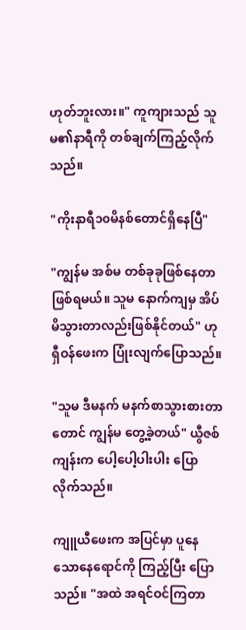ဟုတ်ဘူးလား။" ကူကျားသည် သူမ၏နာရီကို တစ်ချက်ကြည့်လိုက်သည်။

"ကိုးနာရီ၁၀မိနစ်တောင်ရှိနေပြီ"

"ကျွန်မ အစ်မ တစ်ခုခုဖြစ်နေတာဖြစ်ရမယ်။ သူမ နောက်ကျမှ အိပ်မိသွားတာလည်းဖြစ်နိုင်တယ်" ဟု ရှီဝန်ဖေးက ပြုံးလျက်ပြောသည်။

"သူမ ဒီမနက် မနက်စာသွားစားတာတောင် ကျွန်မ တွေ့ခဲ့တယ်" ယွီဇစ်ကျန်းက ပေါ့ပေါ့ပါးပါး ပြောလိုက်သည်။

ကျူယီဖေးက အပြင်မှာ ပူနေသောနေရောင်ကို ကြည့်ပြီး ပြောသည်။ "အထဲ အရင်ဝင်ကြတာ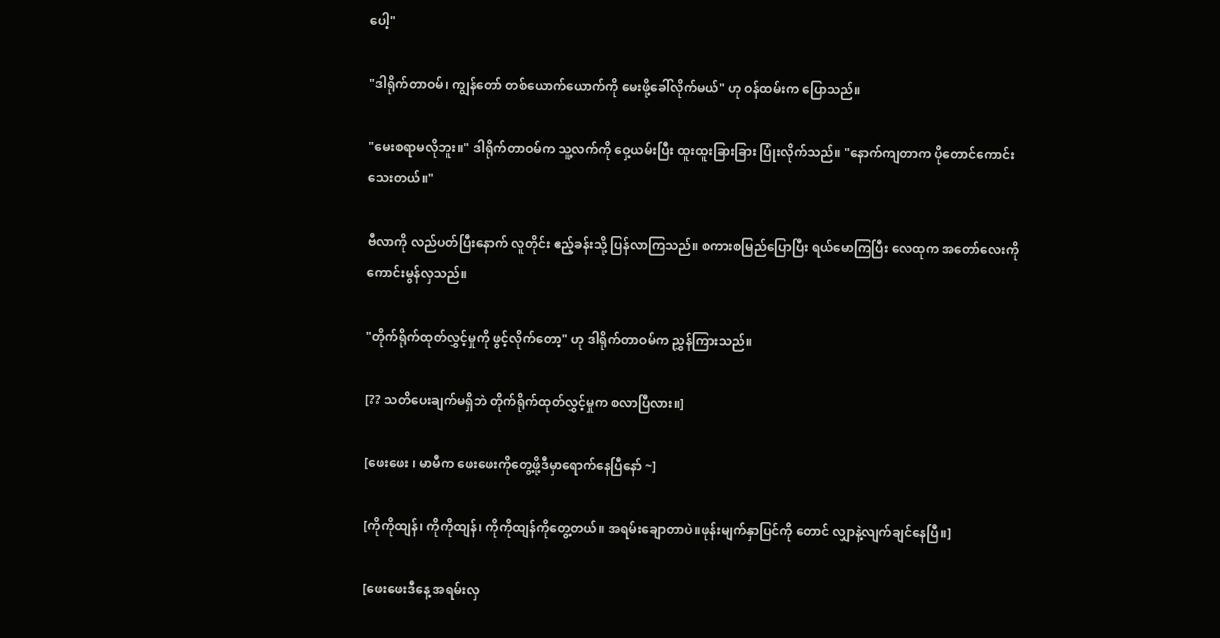ပေါ့"

"ဒါရိုက်တာဝမ်၊ ကျွန်တော် တစ်ယောက်ယောက်ကို မေးဖို့ခေါ်လိုက်မယ်" ဟု ဝန်ထမ်းက ပြောသည်။

"မေးစရာမလိုဘူး။" ဒါရိုက်တာဝမ်က သူ့လက်ကို ဝှေ့ယမ်းပြီး ထူးထူးခြားခြား ပြုံးလိုက်သည်။ "နောက်ကျတာက ပိုတောင်ကောင်းသေးတယ်။"

ဗီလာကို လည်ပတ်ပြီးနောက် လူတိုင်း ဧည့်ခန်းသို့ ပြန်လာကြသည်။ စကားစမြည်ပြောပြီး ရယ်မောကြပြီး လေထုက အတော်လေးကို ကောင်းမွန်လှသည်။

"တိုက်ရိုက်ထုတ်လွှင့်မှုကို ဖွင့်လိုက်တော့" ဟု ဒါရိုက်တာဝမ်က ညွှန်ကြားသည်။

[?? သတိပေးချက်မရှိဘဲ တိုက်ရိုက်ထုတ်လွှင့်မှုက စလာပြီလား။]

[ဖေးဖေး ၊ မာမီက ဖေးဖေးကိုတွေ့ဖို့ဒီမှာရောက်နေပြီနော် ~]

[ကိုကိုထျန်၊ ကိုကိုထျန်၊ ကိုကိုထျန်ကိုတွေ့တယ်။ အရမ်းချောတာပဲ။ဖုန်းမျက်နှာပြင်ကို တောင် လျှာနဲ့လျက်ချင်နေပြီ။]

[ဖေးဖေးဒီနေ့ အရမ်းလှ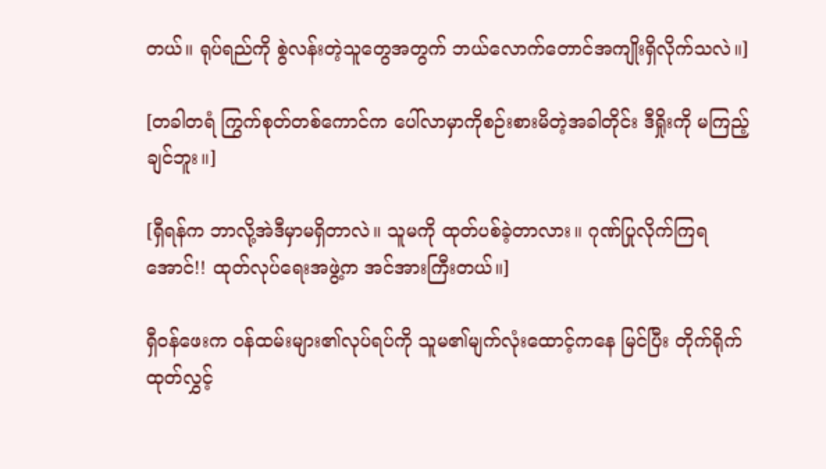တယ်။ ရုပ်ရည်ကို စွဲလန်းတဲ့သူတွေအတွက် ဘယ်လောက်တောင်အကျိုးရှိလိုက်သလဲ။]

[တခါတရံ ကြွက်စုတ်တစ်ကောင်က ပေါ်လာမှာကိုစဉ်းစားမိတဲ့အခါတိုင်း ဒီရှိုးကို မကြည့်ချင်ဘူး။]

[ရှီရန်က ဘာလို့အဲဒီမှာမရှိတာလဲ။ သူမကို ထုတ်ပစ်ခဲ့တာလား။ ဂုဏ်ပြုလိုက်ကြရအောင်!! ထုတ်လုပ်ရေးအဖွဲ့က အင်အားကြီးတယ်။]

ရှီဝန်ဖေးက ဝန်ထမ်းများ၏လုပ်ရပ်ကို သူမ၏မျက်လုံးထောင့်ကနေ မြင်ပြီး တိုက်ရိုက်ထုတ်လွှင့်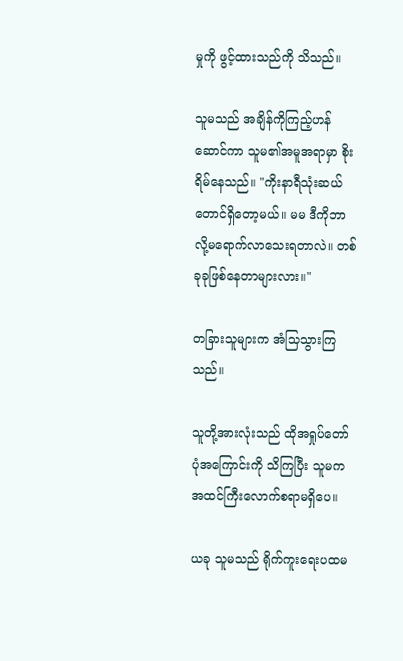မှုကို ဖွင့်ထားသည်ကို သိသည်။

သူမသည် အချိန်ကိုကြည့်ဟန်ဆောင်ကာ သူမ၏အမူအရာမှာ စိုးရိမ်နေသည်။ "ကိုးနာရီသုံးဆယ်တောင်ရှိတော့မယ်။ မမ ဒီကိုဘာလို့မရောက်လာသေးရတာလဲ။ တစ်ခုခုဖြစ်နေတာများလား။"

တခြားသူများက အံသြသွားကြသည်။

သူတို့အားလုံးသည် ထိုအရှုပ်တော်ပုံအကြောင်းကို သိကြပြီး သူမက အထင်ကြီးလောက်စရာမရှိပေ။

ယခု သူမသည် ရိုက်ကူးရေးပထမ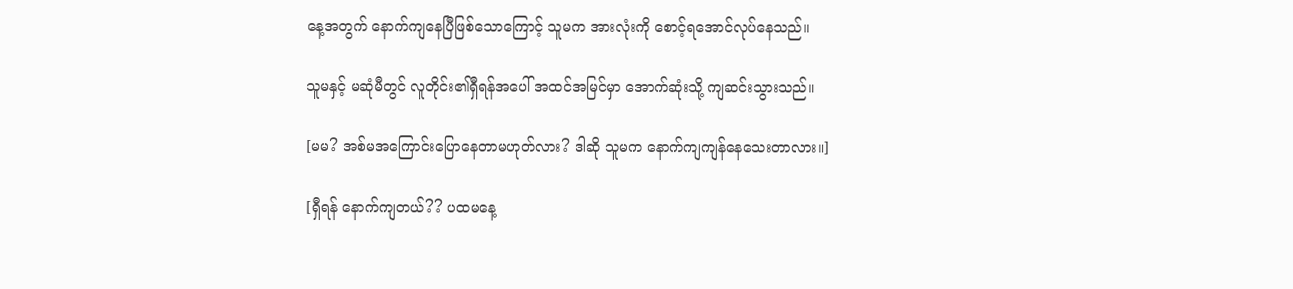နေ့အတွက် နောက်ကျနေပြီဖြစ်သောကြောင့် သူမက အားလုံးကို စောင့်ရအောင်လုပ်နေသည်။

သူမနှင့် မဆုံမီတွင် လူတိုင်း၏ရှီရန်အပေါ် အထင်အမြင်မှာ အောက်ဆုံးသို့ ကျဆင်းသွားသည်။

[မမ? အစ်မအကြောင်းပြောနေတာမဟုတ်လား? ဒါဆို သူမက နောက်ကျကျန်နေသေးတာလား။]

[ရှီရန် နောက်ကျတယ်?? ပထမနေ့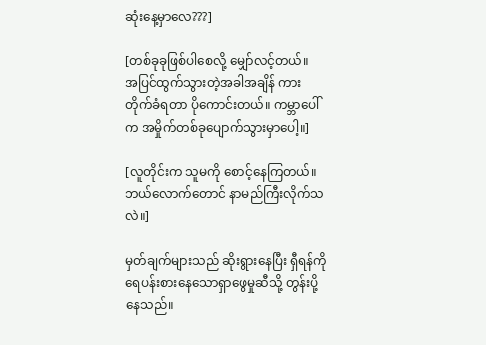ဆုံးနေ့မှာလေ???]

[တစ်ခုခုဖြစ်ပါစေလို့ မျှော်လင့်တယ်။
အပြင်ထွက်သွားတဲ့အခါအချိန် ကားတိုက်ခံရတာ ပိုကောင်းတယ်။ ကမ္ဘာပေါ်က အမှိုက်တစ်ခုပျောက်သွားမှာပေါ့။]

[လူတိုင်းက သူမကို စောင့်နေကြတယ်။ ဘယ်လောက်တောင် နာမည်ကြီးလိုက်သလဲ။]

မှတ်ချက်များသည် ဆိုးရွားနေပြီး ရှီရန်ကို ရေပန်းစားနေသောရှာဖွေမှုဆီသို့ တွန်းပို့နေသည်။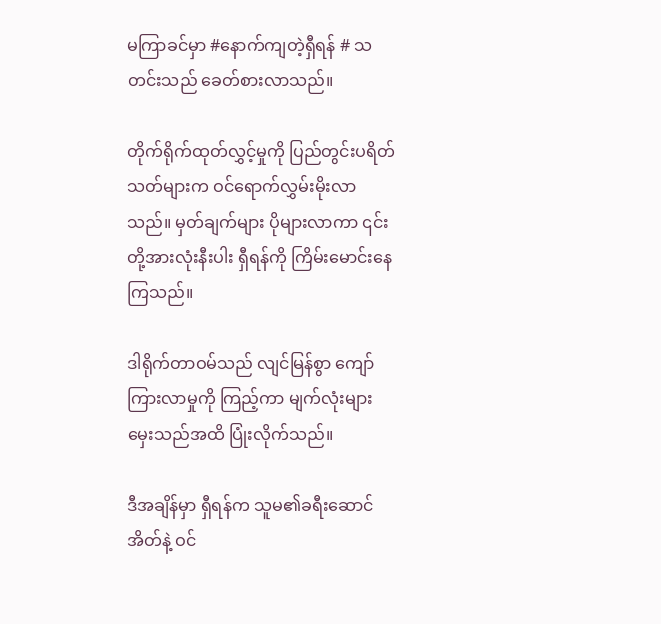မကြာခင်မှာ #နောက်ကျတဲ့ရှီရန် # သတင်းသည် ခေတ်စားလာသည်။

တိုက်ရိုက်ထုတ်လွှင့်မှုကို ပြည်တွင်းပရိတ်သတ်များက ဝင်ရောက်လွှမ်းမိုးလာသည်။ မှတ်ချက်များ ပိုများလာကာ ၎င်းတို့အားလုံးနီးပါး ရှီရန်ကို ကြိမ်းမောင်းနေကြသည်။

ဒါရိုက်တာဝမ်သည် လျင်မြန်စွာ ကျော်ကြားလာမှုကို ကြည့်ကာ မျက်လုံးများ မှေးသည်အထိ ပြုံးလိုက်သည်။

ဒီအချိန်မှာ ရှီရန်က သူမ၏ခရီးဆောင်အိတ်နဲ့ ဝင်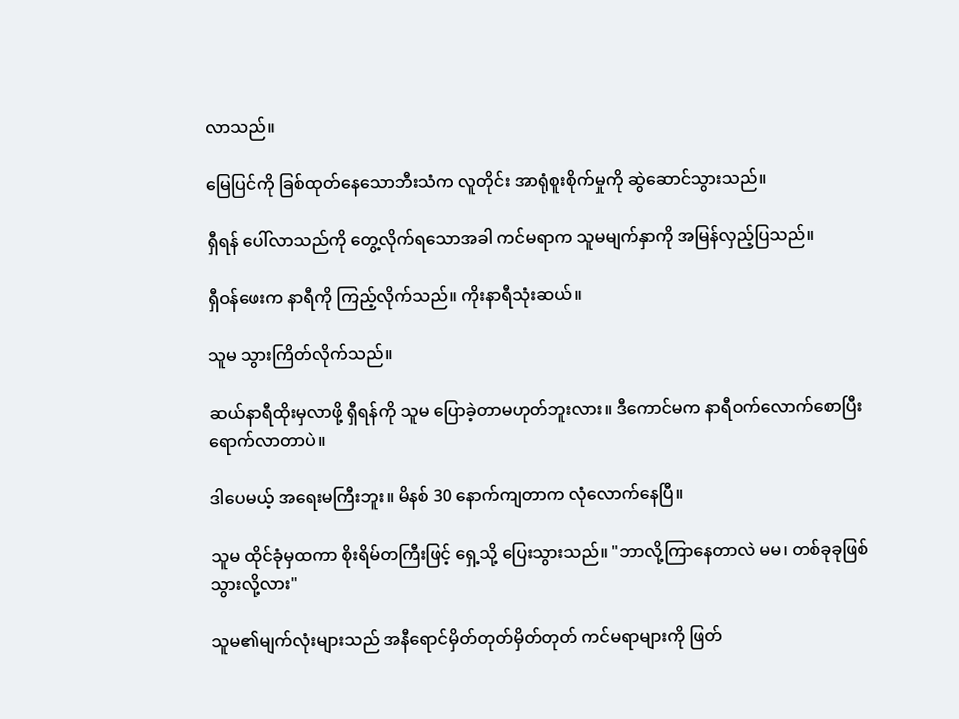လာသည်။

မြေပြင်ကို ခြစ်ထုတ်နေသောဘီးသံက လူတိုင်း အာရုံစူးစိုက်မှုကို ဆွဲဆောင်သွားသည်။

ရှီရန် ပေါ်လာသည်ကို တွေ့လိုက်ရသောအခါ ကင်မရာက သူမမျက်နှာကို အမြန်လှည့်ပြသည်။

ရှီဝန်ဖေးက နာရီကို ကြည့်လိုက်သည်။ ကိုးနာရီသုံးဆယ်။

သူမ သွားကြိတ်လိုက်သည်။

ဆယ်နာရီထိုးမှလာဖို့ ရှီရန်ကို သူမ ပြောခဲ့တာမဟုတ်ဘူးလား။ ဒီကောင်မက နာရီဝက်လောက်စောပြီး ရောက်လာတာပဲ။

ဒါပေမယ့် အရေးမကြီးဘူး။ မိနစ် 30 နောက်ကျတာက လုံလောက်နေပြီ။

သူမ ထိုင်ခုံမှထကာ စိုးရိမ်တကြီးဖြင့် ရှေ့သို့ ပြေးသွားသည်။ "ဘာလို့ကြာနေတာလဲ မမ၊ တစ်ခုခုဖြစ်သွားလို့လား"

သူမ၏မျက်လုံးများသည် အနီရောင်မှိတ်တုတ်မှိတ်တုတ် ကင်မရာများကို ဖြတ်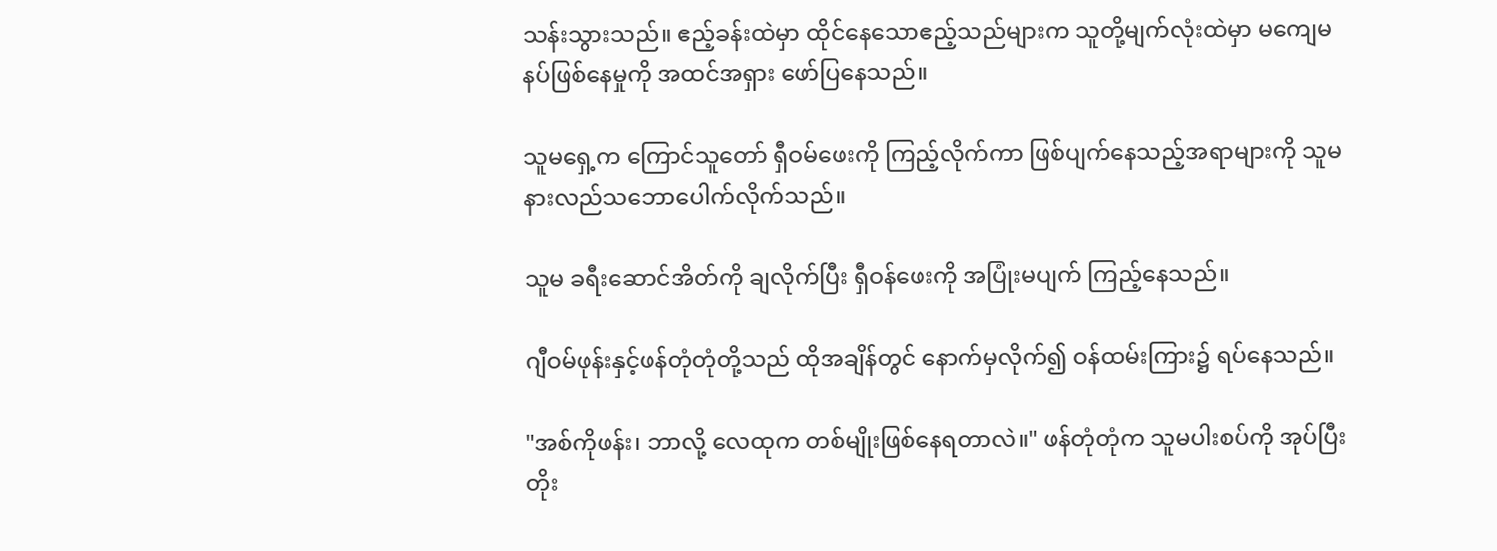သန်းသွားသည်။ ဧည့်ခန်းထဲမှာ ထိုင်နေသောဧည့်သည်များက သူတို့မျက်လုံးထဲမှာ မကျေမနပ်ဖြစ်နေမှုကို အထင်အရှား ဖော်ပြနေသည်။

သူမရှေ့က ကြောင်သူတော် ရှီဝမ်ဖေးကို ကြည့်လိုက်ကာ ဖြစ်ပျက်နေသည့်အရာများကို သူမ နားလည်သဘောပေါက်လိုက်သည်။

သူမ ခရီးဆောင်အိတ်ကို ချလိုက်ပြီး ရှီဝန်ဖေးကို အပြုံးမပျက် ကြည့်နေသည်။

ဂျီဝမ်ဖုန်းနှင့်ဖန်တုံတုံတို့သည် ထိုအချိန်တွင် နောက်မှလိုက်၍ ဝန်ထမ်းကြား၌ ရပ်နေသည်။

"အစ်ကိုဖန်း၊ ဘာလို့ လေထုက တစ်မျိုးဖြစ်နေရတာလဲ။" ဖန်တုံတုံက သူမပါးစပ်ကို အုပ်ပြီး တိုး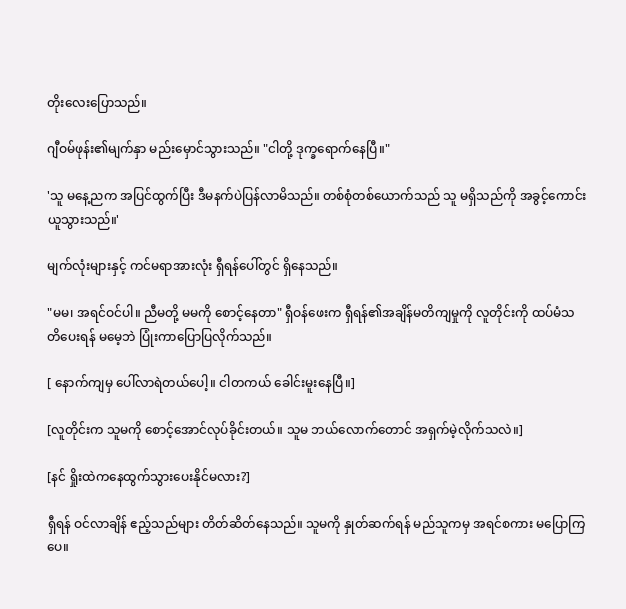တိုးလေးပြောသည်။

ဂျီဝမ်ဖုန်း၏မျက်နှာ မည်းမှောင်သွားသည်။ "ငါတို့ ဒုက္ခရောက်နေပြီ။"

'သူ မနေ့ညက အပြင်ထွက်ပြီး ဒီမနက်ပဲပြန်လာမိသည်။ တစ်စုံတစ်ယောက်သည် သူ မရှိသည်ကို အခွင့်ကောင်းယူသွားသည်။'

မျက်လုံးများနှင့် ကင်မရာအားလုံး ရှီရန်ပေါ်တွင် ရှိနေသည်။

"မမ၊ အရင်ဝင်ပါ။ ညီမတို့ မမကို စောင့်နေတာ" ရှီဝန်ဖေးက ရှီရန်၏အချိန်မတိကျမှုကို လူတိုင်းကို ထပ်မံသတိပေးရန် မမေ့ဘဲ ပြုံးကာပြောပြလိုက်သည်။

[ နောက်ကျမှ ပေါ်လာရဲတယ်ပေါ့။ ငါတကယ် ခေါင်းမူးနေပြီ။]

[လူတိုင်းက သူမကို စောင့်အောင်လုပ်ခိုင်းတယ်။ သူမ ဘယ်လောက်တောင် အရှက်မဲ့လိုက်သလဲ။]

[နင် ရှိုးထဲကနေထွက်သွားပေးနိုင်မလား?]

ရှီရန် ဝင်လာချိန် ဧည့်သည်များ တိတ်ဆိတ်နေသည်။ သူမကို နှုတ်ဆက်ရန် မည်သူကမှ အရင်စကား မပြောကြပေ။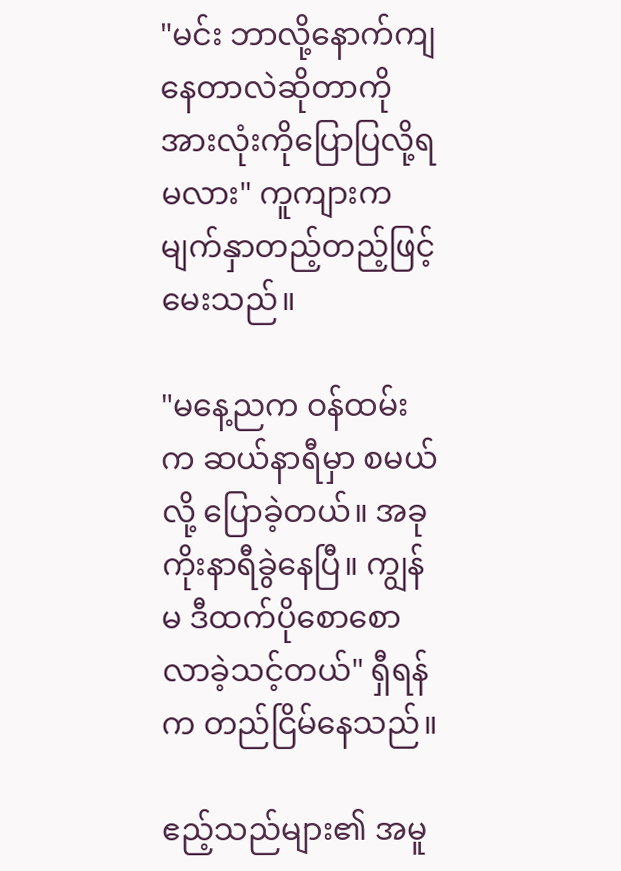"မင်း ဘာလို့နောက်ကျနေတာလဲဆိုတာကို အားလုံးကိုပြောပြလို့ရမလား" ကူကျားက မျက်နှာတည့်တည့်ဖြင့် မေးသည်။

"မနေ့ညက ဝန်ထမ်းက ဆယ်နာရီမှာ စမယ်လို့ ပြောခဲ့တယ်။ အခုကိုးနာရီခွဲနေပြီ။ ကျွန်မ ဒီထက်ပိုစောစောလာခဲ့သင့်တယ်" ရှီရန်က တည်ငြိမ်နေသည်။

ဧည့်သည်များ၏ အမူ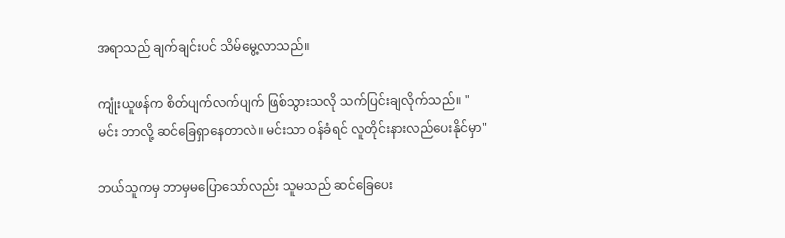အရာသည် ချက်ချင်းပင် သိမ်မွေ့လာသည်။

ကျုံးယူဖန်က စိတ်ပျက်လက်ပျက် ဖြစ်သွားသလို သက်ပြင်းချလိုက်သည်။ "မင်း ဘာလို့ ဆင်ခြေရှာနေတာလဲ။ မင်းသာ ဝန်ခံရင် လူတိုင်းနားလည်ပေးနိုင်မှာ"

ဘယ်သူကမှ ဘာမှမပြောသော်လည်း သူမသည် ဆင်ခြေပေး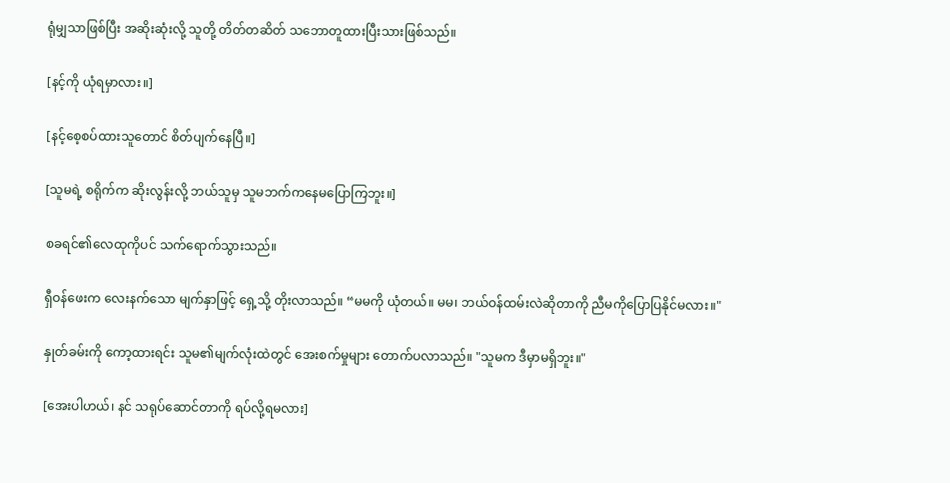ရုံမျှသာဖြစ်ပြီး အဆိုးဆုံးလို့ သူတို့ တိတ်တဆိတ် သဘောတူထားပြီးသားဖြစ်သည်။

[နင့်ကို ယုံရမှာလား။]

[နင့်စေ့စပ်ထားသူတောင် စိတ်ပျက်နေပြီ။]

[သူမရဲ့ စရိုက်က ဆိုးလွန်းလို့ ဘယ်သူမှ သူမဘက်ကနေမပြောကြဘူး။]

စခရင်၏လေထုကိုပင် သက်ရောက်သွားသည်။

ရှီဝန်ဖေးက လေးနက်သော မျက်နှာဖြင့် ရှေ့သို့ တိုးလာသည်။ “မမကို ယုံတယ်။ မမ၊ ဘယ်ဝန်ထမ်းလဲဆိုတာကို ညီမကိုပြောပြနိုင်မလား။"

နှုတ်ခမ်းကို ကော့ထားရင်း သူမ၏မျက်လုံးထဲတွင် အေးစက်မှုများ တောက်ပလာသည်။ "သူမက ဒီမှာမရှိဘူး။"

[အေးပါဟယ်၊ နင် သရုပ်ဆောင်တာကို ရပ်လို့ရမလား]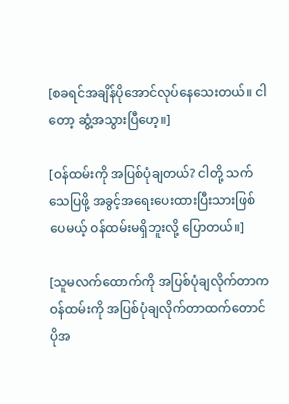[စခရင်အချိန်ပိုအောင်လုပ်နေသေးတယ်။ ငါတော့ ဆွံ့အသွားပြီဟေ့။]

[ဝန်ထမ်းကို အပြစ်ပုံချတယ်? ငါတို့ သက်သေပြဖို့ အခွင့်အရေးပေးထားပြီးသားဖြစ်ပေမယ့် ဝန်ထမ်းမရှိဘူးလို့ ပြောတယ်။]

[သူမလက်ထောက်ကို အပြစ်ပုံချလိုက်တာကဝန်ထမ်းကို အပြစ်ပုံချလိုက်တာထက်တောင် ပိုအ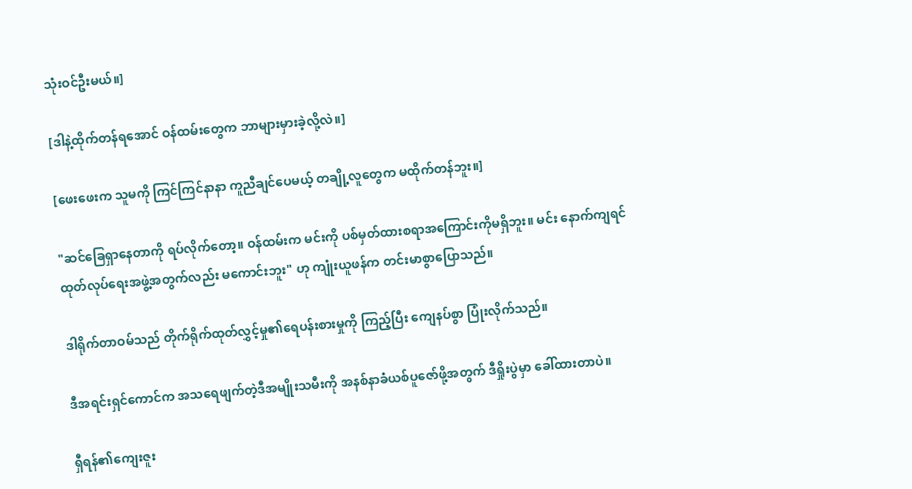သုံးဝင်ဦးမယ်။]

[ဒါနဲ့ထိုက်တန်ရအောင် ဝန်ထမ်းတွေက ဘာများမှားခဲ့လို့လဲ။]

[ဖေးဖေးက သူမကို ကြင်ကြင်နာနာ ကူညီချင်ပေမယ့် တချို့လူတွေက မထိုက်တန်ဘူး။]

"ဆင်ခြေရှာနေတာကို ရပ်လိုက်တော့။ ဝန်ထမ်းက မင်းကို ပစ်မှတ်ထားစရာအကြောင်းကိုမရှိဘူး။ မင်း နောက်ကျရင် ထုတ်လုပ်ရေးအဖွဲ့အတွက်လည်း မကောင်းဘူး" ဟု ကျုံးယူဖန်က တင်းမာစွာပြောသည်။

ဒါရိုက်တာဝမ်သည် တိုက်ရိုက်ထုတ်လွှင့်မှု၏ရေပန်းစားမှုကို ကြည့်ပြီး ကျေနပ်စွာ ပြုံးလိုက်သည်။

ဒီအရင်းရှင်ကောင်က အသရေဖျက်တဲ့ဒီအမျိုးသမီးကို အနစ်နာခံယစ်ပူဇော်ဖို့အတွက် ဒီရှိုးပွဲမှာ ခေါ်ထားတာပဲ။

ရှီရန်၏ကျေးဇူး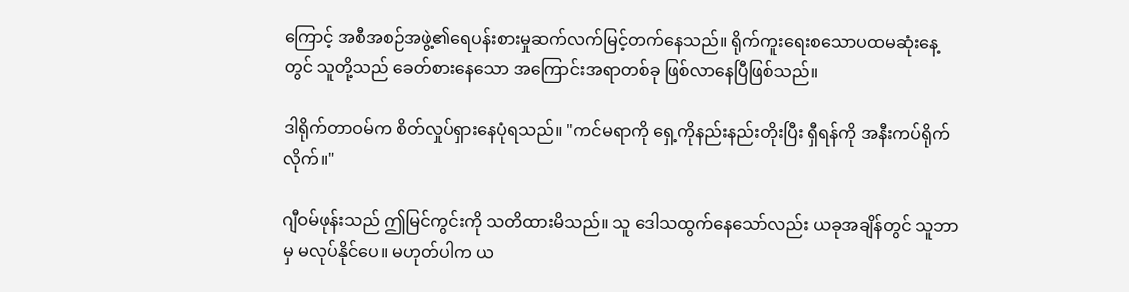ကြောင့် အစီအစဉ်အဖွဲ့၏ရေပန်းစားမှုဆက်လက်မြင့်တက်နေသည်။ ရိုက်ကူးရေးစသောပထမဆုံးနေ့တွင် သူတို့သည် ခေတ်စားနေသော အကြောင်းအရာတစ်ခု ဖြစ်လာနေပြီဖြစ်သည်။

ဒါရိုက်တာဝမ်က စိတ်လှုပ်ရှားနေပုံရသည်။ "ကင်မရာကို ရှေ့ကိုနည်းနည်းတိုးပြီး ရှီရန်ကို အနီးကပ်ရိုက်လိုက်။"

ဂျီဝမ်ဖုန်းသည် ဤမြင်ကွင်းကို သတိထားမိသည်။ သူ ဒေါသထွက်နေသော်လည်း ယခုအချိန်တွင် သူဘာမှ မလုပ်နိုင်ပေ။ မဟုတ်ပါက ယ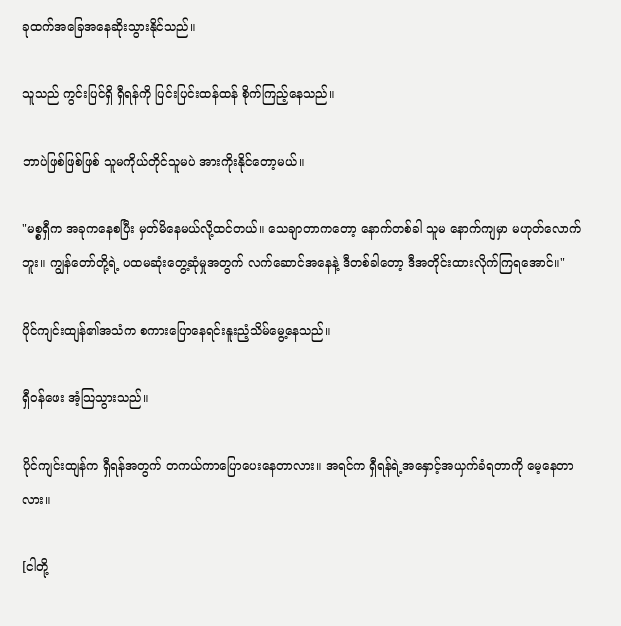ခုထက်အခြေအနေဆိုးသွားနိုင်သည်။

သူသည် ကွင်းပြင်ရှိ ရှီရန်ကို ပြင်းပြင်းထန်ထန် စိုက်ကြည့်နေသည်။

ဘာပဲဖြစ်ဖြစ်ဖြစ် သူမကိုယ်တိုင်သူမပဲ အားကိုးနိုင်တော့မယ်။

"မစ္စရှီက အခုကနေစပြီး မှတ်မိနေမယ်လို့ထင်တယ်။ သေချာတာကတော့ နောက်တစ်ခါ သူမ နောက်ကျမှာ မဟုတ်လောက်ဘူး။ ကျွန်တော်တို့ရဲ့ ပထမဆုံးတွေ့ဆုံမှုအတွက် လက်ဆောင်အနေနဲ့ ဒီတစ်ခါတော့ ဒီအတိုင်းထားလိုက်ကြရအောင်။"

ပိုင်ကျင်းထျန်၏အသံက စကားပြောနေရင်းနူးညံ့သိမ်မွေ့နေသည်။

ရှီဝန်ဖေး အံ့သြသွားသည်။

ပိုင်ကျင်းထျန်က ရှီရန်အတွက် တကယ်ကာပြောပေးနေတာလား။ အရင်က ရှီရန်ရဲ့အနှောင့်အယှက်ခံရတာကို မေ့နေတာလား။

[ငါတို့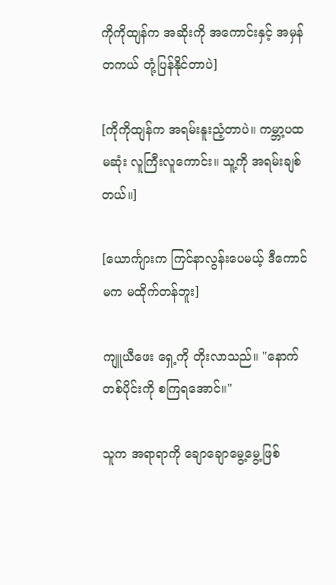ကိုကိုထျန်က အဆိုးကို အကောင်းနှင့် အမှန်တကယ် တုံ့ပြန်နိုင်တာပဲ]

[ကိုကိုထျန်က အရမ်းနူးညံ့တာပဲ။ ကမ္ဘာ့ပထမဆုံး လူကြီးလူကောင်း။ သူ့ကို အရမ်းချစ်တယ်။]

[ယောင်္ကျားက ကြင်နာလွန်းပေမယ့် ဒီကောင်မက မထိုက်တန်ဘူး]

ကျူယီဖေး ရှေ့ကို တိုးလာသည်။ "နောက်တစ်ပိုင်းကို စကြရအောင်။"

သူက အရာရာကို ချောချောမွေ့မွေ့ဖြစ်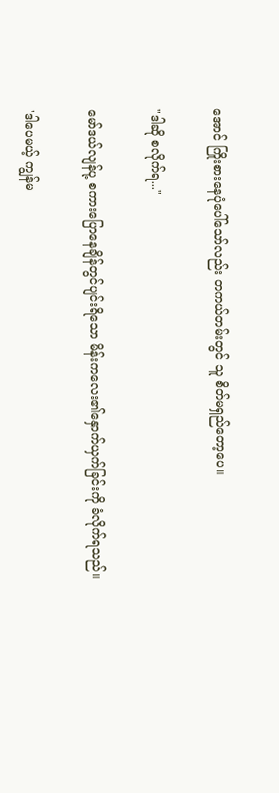အောင် ကြိုးစားနေပုံပေါ်သော်လည်း တကယ်တမ်းတွင် သူ စိတ်မရှည်တော့ပေ။

"ဒါဆို စလိုက်ရ..."

မော်ဒယ်လျန်ပု့ စကားပြောနေချိန်တွင်ပျင်းရိသော မိန်းကလေး၏နှောက်ယှက်ခြင်းကို ခံလိုက်ရသည်။

'ဒါပေမယ့် ကျွန်မ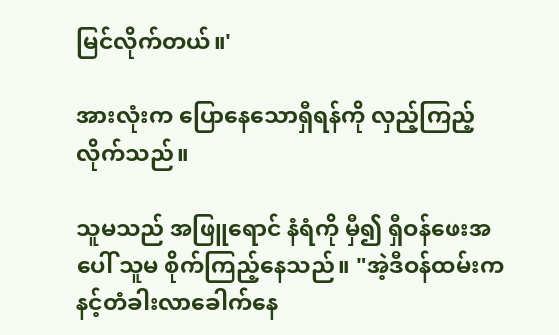မြင်လိုက်တယ်။'

အားလုံးက ပြောနေသောရှီရန်ကို လှည့်ကြည့်လိုက်သည်။

သူမသည် အဖြူရောင် နံရံကို မှီ၍ ရှီဝန်ဖေးအပေါ် သူမ စိုက်ကြည့်နေသည်။ "အဲ့ဒီဝန်ထမ်းက နင့်တံခါးလာခေါက်နေ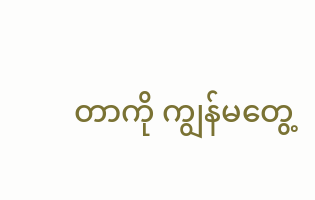တာကို ကျွန်မတွေ့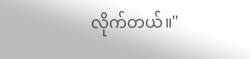လိုက်တယ်။"